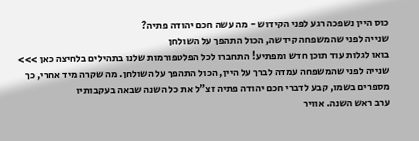כוס היין נשפכה רגע לפני הקידוש - מה עשה חכם יהודה פתיה?
שנייה לפני שהמשפחה קידשה, הכול התהפך על השולחן
בואו לגלות עוד תוכן חדש ומפתיע! התחברו לכל הפלטפורמות שלנו בתהילים בלחיצה כאן >>>
שנייה לפני שהמשפחה עמדה לברך על היין, הכול התהפך על השולחן. מה שקרה מיד אחרי, כך מספרים בשמו, קבע לדברי חכם יהודה פתיה זצ"ל את כל השנה שבאה בעקבותיו
ערב ראש השנה. אוויר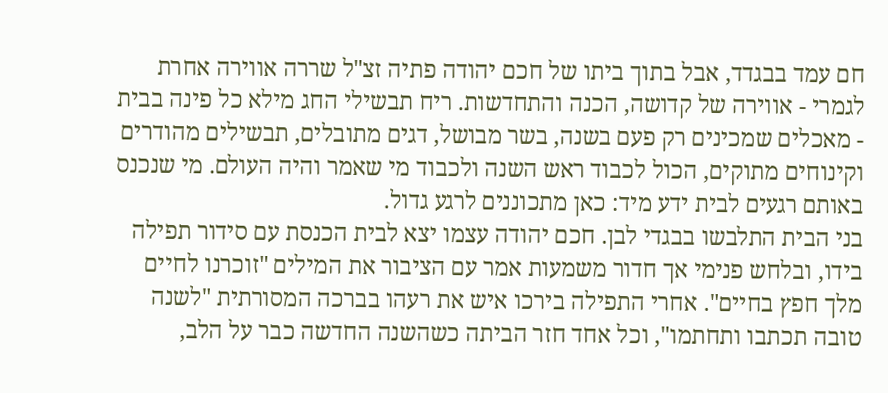חם עמד בבגדד, אבל בתוך ביתו של חכם יהודה פתיה זצ"ל שררה אווירה אחרת לגמרי - אווירה של קדושה, הכנה והתחדשות. ריח תבשילי החג מילא כל פינה בבית - מאכלים שמכינים רק פעם בשנה, בשר מבושל, דגים מתובלים, תבשילים מהודרים וקינוחים מתוקים, הכול לכבוד ראש השנה ולכבוד מי שאמר והיה העולם. מי שנכנס באותם רגעים לבית ידע מיד: כאן מתכוננים לרגע גדול.
בני הבית התלבשו בבגדי לבן. חכם יהודה עצמו יצא לבית הכנסת עם סידור תפילה בידו, ובלחש פנימי אך חדור משמעות אמר עם הציבור את המילים "זוכרנו לחיים מלך חפץ בחיים". אחרי התפילה בירכו איש את רעהו בברכה המסורתית "לשנה טובה תכתבו ותחתמו", וכל אחד חזר הביתה כשהשנה החדשה כבר על הלב,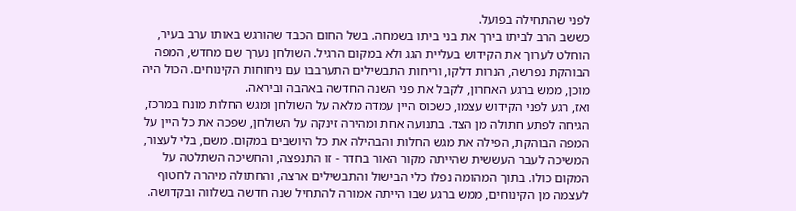לפני שהתחילה בפועל.
כששב הרב לביתו בירך את בני ביתו בשמחה. בשל החום הכבד שהורגש באותו ערב בעיר, הוחלט לערוך את הקידוש בעליית הגג ולא במקום הרגיל. השולחן נערך שם מחדש, המפה הבוהקת נפרשה, הנרות דלקו, וריחות התבשילים התערבבו עם ניחוחות הקינוחים. הכול היה מוכן, ממש ברגע האחרון, לקבל את פני השנה החדשה באהבה וביראה.
ואז, רגע לפני הקידוש עצמו, כשכוס היין עמדה מלאה על השולחן ומגש החלות מונח במרכז, הגיחה לפתע חתולה מן הצד. בתנועה אחת ומהירה זינקה על השולחן, שפכה את כל היין על המפה הבוהקת, הפילה את מגש החלות והבהילה את כל היושבים במקום. משם, בלי לעצור, המשיכה לעבר העששית שהייתה מקור האור בחדר - זו התנפצה, והחשיכה השתלטה על המקום כולו. בתוך המהומה נפלו כלי הבישול והתבשילים ארצה, והחתולה מיהרה לחטוף לעצמה מן הקינוחים, ממש ברגע שבו הייתה אמורה להתחיל שנה חדשה בשלווה ובקדושה.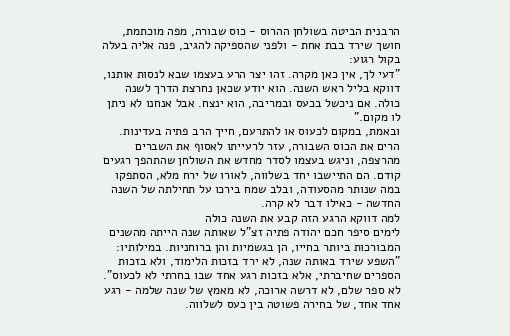הרבנית הביטה בשולחן ההרוס - כוס שבורה, מפה מוכתמת, חושך שירד בבת אחת - ולפני שהספיקה להגיב, פנה אליה בעלה בקול רגוע:
"דעי לך, אין כאן מקרה. זהו יצר הרע בעצמו שבא לנסות אותנו, דווקא בליל ראש השנה. הוא יודע שכאן נחרצת הדרך לשנה כולה. אם ניכשל בכעס ובמריבה, הוא ינצח. אבל אנחנו לא ניתן לו מקום."
ובאמת, במקום לכעוס או להתרעם, חייך הרב פתיה בעדינות. הרים את הכוס השבורה, עזר לרעייתו לאסוף את השברים מהרצפה, וניגש בעצמו לסדר מחדש את השולחן שהתהפך רגעים קודם. הם התיישבו יחד בשלווה, לאורו של ירח מלא, הסתפקו במה שנותר מהסעודה, ובלב שמח בירכו על תחילתה של השנה החדשה - כאילו דבר לא קרה.
למה דווקא הרגע הזה קבע את השנה כולה
לימים סיפר חכם יהודה פתיה זצ"ל שאותה שנה הייתה מהשנים המבורכות ביותר בחייו, הן בגשמיות והן ברוחניות. במילותיו: "השפע שירד באותה שנה, לא ירד בזכות הלימוד, ולא בזכות הספרים שחיברתי, אלא בזכות רגע אחד שבו בחרתי לא לכעוס". לא ספר שלם, לא דרשה ארוכה, לא מאמץ של שנה שלמה - רגע אחד אחד, של בחירה פשוטה בין כעס לשלווה.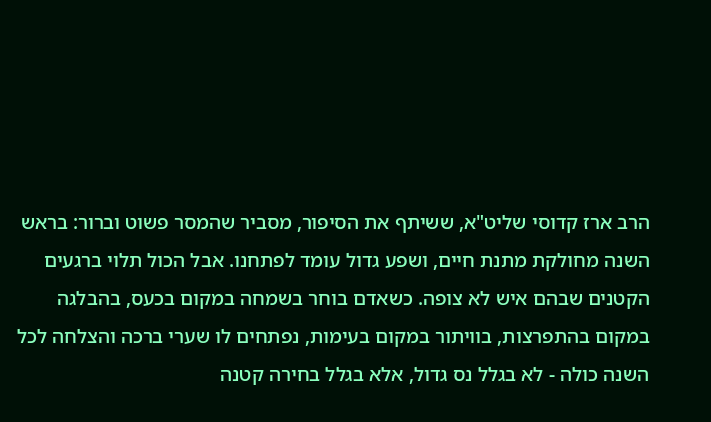הרב ארז קדוסי שליט"א, ששיתף את הסיפור, מסביר שהמסר פשוט וברור: בראש השנה מחולקת מתנת חיים, ושפע גדול עומד לפתחנו. אבל הכול תלוי ברגעים הקטנים שבהם איש לא צופה. כשאדם בוחר בשמחה במקום בכעס, בהבלגה במקום בהתפרצות, בוויתור במקום בעימות, נפתחים לו שערי ברכה והצלחה לכל השנה כולה - לא בגלל נס גדול, אלא בגלל בחירה קטנה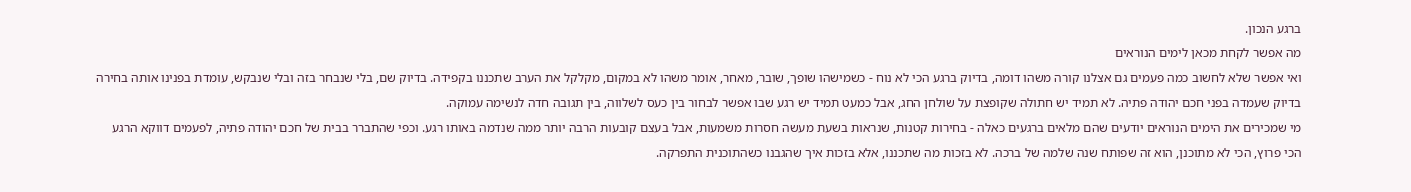ברגע הנכון.
מה אפשר לקחת מכאן לימים הנוראים
ואי אפשר שלא לחשוב כמה פעמים גם אצלנו קורה משהו דומה, בדיוק ברגע הכי לא נוח - כשמישהו שופך, שובר, מאחר, אומר משהו לא במקום, מקלקל את הערב שתכננו בקפידה. בדיוק שם, בלי שנבחר בזה ובלי שנבקש, עומדת בפנינו אותה בחירה בדיוק שעמדה בפני חכם יהודה פתיה. לא תמיד יש חתולה שקופצת על שולחן החג, אבל כמעט תמיד יש רגע שבו אפשר לבחור בין כעס לשלווה, בין תגובה חדה לנשימה עמוקה.
מי שמכירים את הימים הנוראים יודעים שהם מלאים ברגעים כאלה - בחירות קטנות, שנראות בשעת מעשה חסרות משמעות, אבל בעצם קובעות הרבה יותר ממה שנדמה באותו רגע. וכפי שהתברר בבית של חכם יהודה פתיה, לפעמים דווקא הרגע הכי פרוץ, הכי לא מתוכנן, הוא זה שפותח שנה שלמה של ברכה. לא בזכות מה שתכננו, אלא בזכות איך שהגבנו כשהתוכנית התפרקה.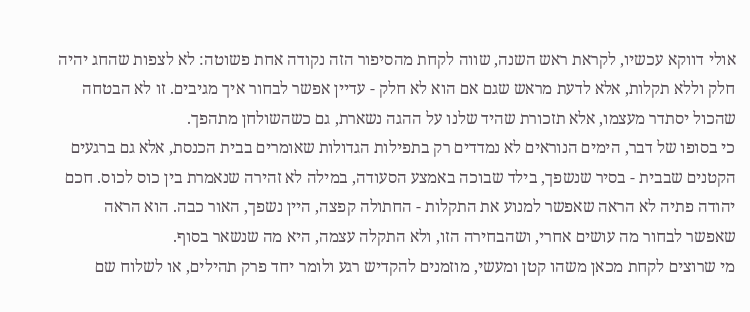אולי דווקא עכשיו, לקראת ראש השנה, שווה לקחת מהסיפור הזה נקודה אחת פשוטה: לא לצפות שהחג יהיה חלק וללא תקלות, אלא לדעת מראש שגם אם הוא לא חלק - עדיין אפשר לבחור איך מגיבים. זו לא הבטחה שהכול יסתדר מעצמו, אלא תזכורת שהיד שלנו על ההגה נשארת, גם כשהשולחן מתהפך.
כי בסופו של דבר, הימים הנוראים לא נמדדים רק בתפילות הגדולות שאומרים בבית הכנסת, אלא גם ברגעים הקטנים שבבית - בסיר שנשפך, בילד שבוכה באמצע הסעודה, במילה לא זהירה שנאמרת בין כוס לכוס. חכם יהודה פתיה לא הראה שאפשר למנוע את התקלות - החתולה קפצה, היין נשפך, האור כבה. הוא הראה שאפשר לבחור מה עושים אחרי, ושהבחירה הזו, ולא התקלה עצמה, היא מה שנשאר בסוף.
מי שרוצים לקחת מכאן משהו קטן ומעשי, מוזמנים להקדיש רגע ולומר יחד פרק תהילים, או לשלוח שם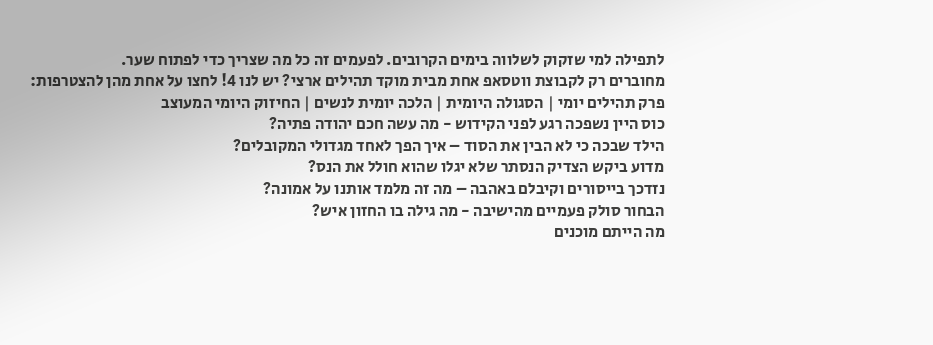לתפילה למי שזקוק לשלווה בימים הקרובים. לפעמים זה כל מה שצריך כדי לפתוח שער.
מחוברים רק לקבוצת ווטסאפ אחת מבית מוקד תהילים ארצי? יש לנו 4! לחצו על אחת מהן להצטרפות:
פרק תהילים יומי | הסגולה היומית | הלכה יומית לנשים | החיזוק היומי המעוצב
כוס היין נשפכה רגע לפני הקידוש - מה עשה חכם יהודה פתיה?
הילד שבכה כי לא הבין את הסוד – איך הפך לאחד מגדולי המקובלים?
מדוע ביקש הצדיק הנסתר שלא יגלו שהוא חולל את הנס?
נזדכך בייסורים וקיבלם באהבה – מה זה מלמד אותנו על אמונה?
הבחור סולק פעמיים מהישיבה - מה גילה בו החזון איש?
מה הייתם מוכנים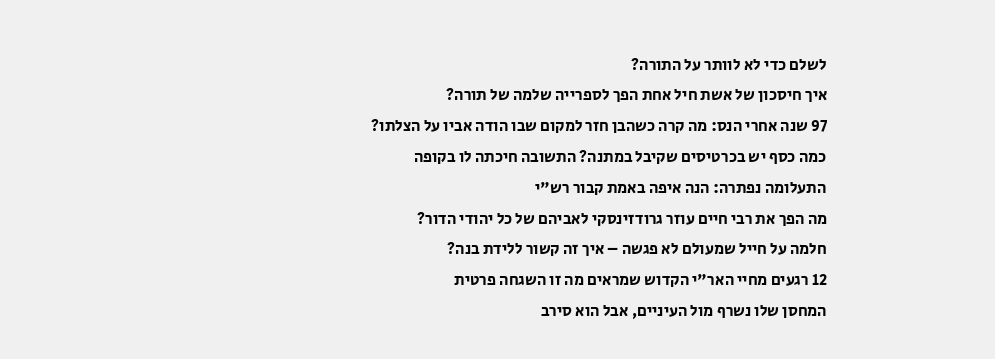לשלם כדי לא לוותר על התורה?
איך חיסכון של אשת חיל אחת הפך לספרייה שלמה של תורה?
97 שנה אחרי הנס: מה קרה כשהבן חזר למקום שבו הודה אביו על הצלתו?
כמה כסף יש בכרטיסים שקיבל במתנה? התשובה חיכתה לו בקופה
התעלומה נפתרה: הנה איפה באמת קבור רש"י
מה הפך את רבי חיים עוזר גרודזינסקי לאביהם של כל יהודי הדור?
חלמה על חייל שמעולם לא פגשה – איך זה קשור ללידת בנה?
12 רגעים מחיי האר"י הקדוש שמראים מה זו השגחה פרטית
המחסן שלו נשרף מול העיניים, אבל הוא סירב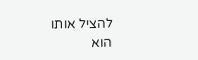להציל אותו
הוא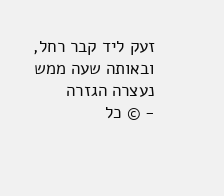זעק ליד קבר רחל, ובאותה שעה ממש נעצרה הגזרה
- © כל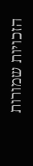הזכויות שמורות